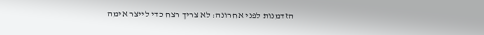הזדמנות לפני אחרונה: לא צריך רצח כדי לייצר אימה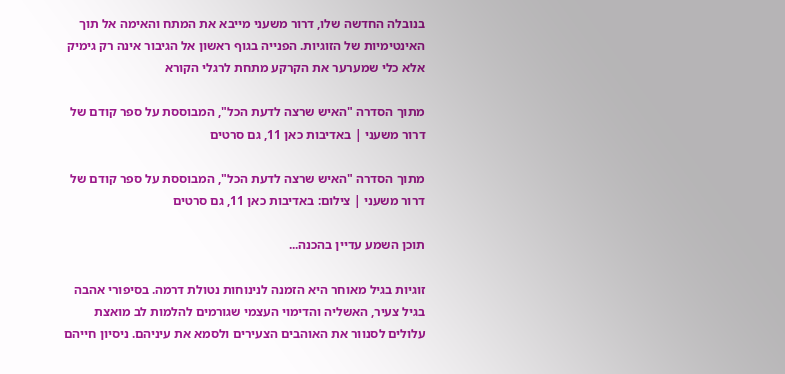בנובלה החדשה שלו, דרור משעני מייבא את המתח והאימה אל תוך האינטימיות של הזוגיות. הפנייה בגוף ראשון אל הגיבור אינה רק גימיק אלא כלי שמערער את הקרקע מתחת לרגלי הקורא

מתוך הסדרה "האיש שרצה לדעת הכל", המבוססת על ספר קודם של דרור משעני | באדיבות כאן 11, גם סרטים

מתוך הסדרה "האיש שרצה לדעת הכל", המבוססת על ספר קודם של דרור משעני | צילום: באדיבות כאן 11, גם סרטים

תוכן השמע עדיין בהכנה...

זוגיות בגיל מאוחר היא הזמנה לנינוחות נטולת דרמה. בסיפורי אהבה בגיל צעיר, האשליה והדימוי העצמי שגורמים להלמות לב מואצת עלולים לסנוור את האוהבים הצעירים ולסמא את עיניהם. ניסיון חייהם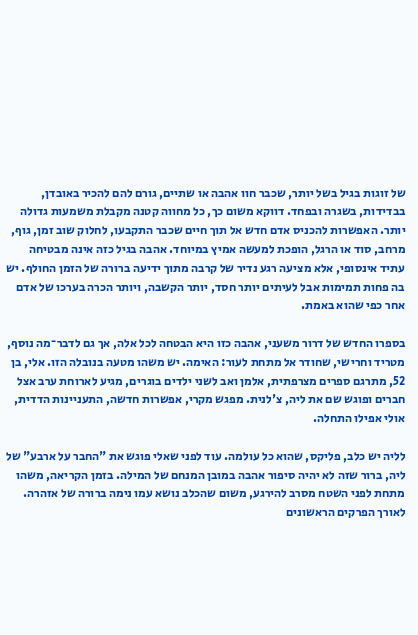של זוגות בגיל בשל יותר, שכבר חוו אהבה או שתיים, גורם להם להכיר באובדן, בבדידות, בשגרה ובפחד. דווקא משום כך, כל מחווה קטנה מקבלת משמעות גדולה יותר. האפשרות להכניס אדם חדש אל תוך חיים שכבר התקבעו, לחלוק שוב זמן, גוף, מרחב, סוד או הרגל, הופכת למעשה אמיץ במיוחד. אהבה בגיל כזה אינה מבטיחה עתיד אינסופי, אלא מציעה רגע נדיר של קרבה מתוך ידיעה ברורה של הזמן החולף. יש בה פחות תמימות אבל לעיתים יותר חסד, יותר הקשבה, ויותר הכרה בערכו של אדם אחר כפי שהוא באמת.

בספרו החדש של דרור משעני, אהבה כזו היא הבטחה לכל אלה, אך גם לדבר־מה נוסף, מטריד וחרישי, שחודר אל מתחת לעור: האימה. יש משהו מטעה בנובלה הזו. אלי, בן 52, מתרגם ספרים מצרפתית, אלמן ואב לשני ילדים בוגרים, מגיע לארוחת ערב אצל חברים ופוגש שם את ליה, צ'לנית. מפגש מקרי, אפשרות חדשה, התעניינות הדדית, אולי אפילו התחלה.

לליה יש כלב, פליקס, שהוא כל עולמה. עוד לפני שאלי פוגש את "החבר על ארבע" של ליה, ברור שזה לא יהיה סיפור אהבה במובן המנחם של המילה. בזמן הקריאה, משהו מתחת לפני השטח מסרב להירגע, משום שהכלב נושא עמו נימה ברורה של אזהרה. לאורך הפרקים הראשונים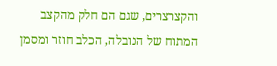והקצרצרים, שגם הם חלק מהקצב המתוח של הנובלה, הכלב חוזר ומסמן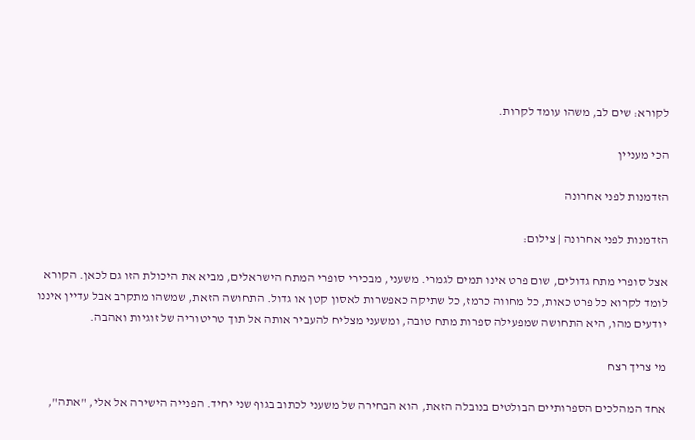לקורא: שים לב, משהו עומד לקרות.

הכי מעניין

הזדמנות לפני אחרונה

הזדמנות לפני אחרונה | צילום:

אצל סופרי מתח גדולים, שום פרט אינו תמים לגמרי. משעני, מבכירי סופרי המתח הישראלים, מביא את היכולת הזו גם לכאן. הקורא לומד לקרוא כל פרט כאות, כל מחווה כרמז, כל שתיקה כאפשרות לאסון קטן או גדול. התחושה הזאת, שמשהו מתקרב אבל עדיין איננו יודעים מהו, היא התחושה שמפעילה ספרות מתח טובה, ומשעני מצליח להעביר אותה אל תוך טריטוריה של זוגיות ואהבה.

מי צריך רצח

אחד המהלכים הספרותיים הבולטים בנובלה הזאת, הוא הבחירה של משעני לכתוב בגוף שני יחיד. הפנייה הישירה אל אלי, "אתה",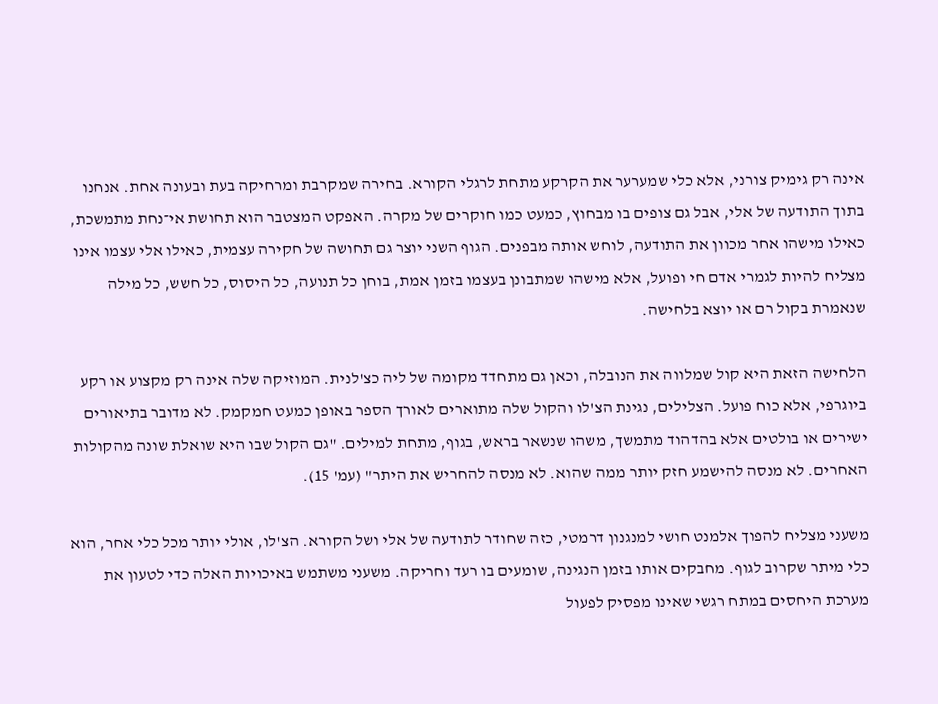אינה רק גימיק צורני, אלא כלי שמערער את הקרקע מתחת לרגלי הקורא. בחירה שמקרבת ומרחיקה בעת ובעונה אחת. אנחנו בתוך התודעה של אלי, אבל גם צופים בו מבחוץ, כמעט כמו חוקרים של מקרה. האפקט המצטבר הוא תחושת אי־נחת מתמשכת, כאילו מישהו אחר מכוון את התודעה, לוחש אותה מבפנים. הגוף השני יוצר גם תחושה של חקירה עצמית, כאילו אלי עצמו אינו מצליח להיות לגמרי אדם חי ופועל, אלא מישהו שמתבונן בעצמו בזמן אמת, בוחן כל תנועה, כל היסוס, כל חשש, כל מילה שנאמרת בקול רם או יוצא בלחישה.

הלחישה הזאת היא קול שמלווה את הנובלה, וכאן גם מתחדד מקומה של ליה כצ'לנית. המוזיקה שלה אינה רק מקצוע או רקע ביוגרפי, אלא כוח פועל. הצלילים, נגינת הצ'לו והקול שלה מתוארים לאורך הספר באופן כמעט חמקמק. לא מדובר בתיאורים ישירים או בולטים אלא בהדהוד מתמשך, משהו שנשאר בראש, בגוף, מתחת למילים. "גם הקול שבו היא שואלת שונה מהקולות האחרים. לא מנסה להישמע חזק יותר ממה שהוא. לא מנסה להחריש את היתר" (עמ' 15).

משעני מצליח להפוך אלמנט חושי למנגנון דרמטי, כזה שחודר לתודעה של אלי ושל הקורא. הצ'לו, אולי יותר מכל כלי אחר, הוא כלי מיתר שקרוב לגוף. מחבקים אותו בזמן הנגינה, שומעים בו רעד וחריקה. משעני משתמש באיכויות האלה כדי לטעון את מערכת היחסים במתח רגשי שאינו מפסיק לפעול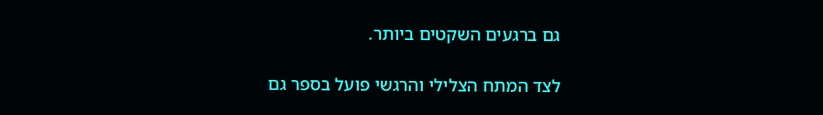גם ברגעים השקטים ביותר.

לצד המתח הצלילי והרגשי פועל בספר גם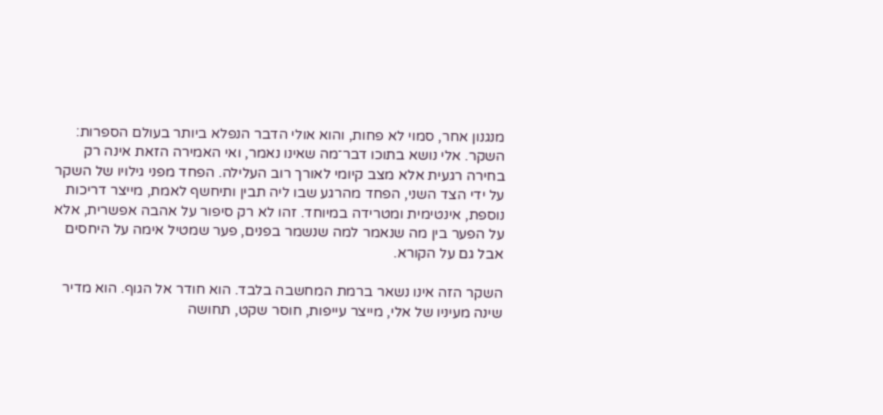מנגנון אחר, סמוי לא פחות, והוא אולי הדבר הנפלא ביותר בעולם הספרות: השקר. אלי נושא בתוכו דבר־מה שאינו נאמר, ואי האמירה הזאת אינה רק בחירה רגעית אלא מצב קיומי לאורך רוב העלילה. הפחד מפני גילויו של השקר על ידי הצד השני, הפחד מהרגע שבו ליה תבין ותיחשף לאמת, מייצר דריכות נוספת, אינטימית ומטרידה במיוחד. זהו לא רק סיפור על אהבה אפשרית, אלא על הפער בין מה שנאמר למה שנשמר בפנים, פער שמטיל אימה על היחסים אבל גם על הקורא.

השקר הזה אינו נשאר ברמת המחשבה בלבד. הוא חודר אל הגוף. הוא מדיר שינה מעיניו של אלי, מייצר עייפות, חוסר שקט, תחושה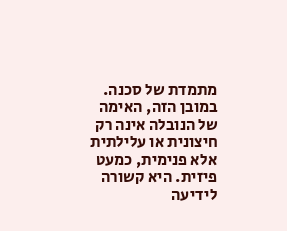מתמדת של סכנה. במובן הזה, האימה של הנובלה אינה רק חיצונית או עלילתית אלא פנימית, כמעט פיזית. היא קשורה לידיעה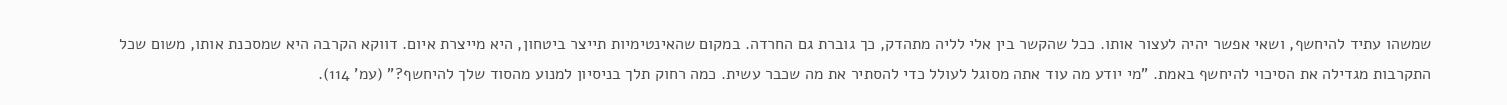שמשהו עתיד להיחשף, ושאי אפשר יהיה לעצור אותו. ככל שהקשר בין אלי לליה מתהדק, כך גוברת גם החרדה. במקום שהאינטימיות תייצר ביטחון, היא מייצרת איום. דווקא הקרבה היא שמסכנת אותו, משום שכל התקרבות מגדילה את הסיכוי להיחשף באמת. "מי יודע מה עוד אתה מסוגל לעולל כדי להסתיר את מה שכבר עשית. כמה רחוק תלך בניסיון למנוע מהסוד שלך להיחשף?" (עמ' 114).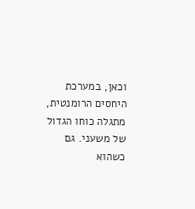וכאן, במערכת היחסים הרומנטית, מתגלה כוחו הגדול של משעני. גם כשהוא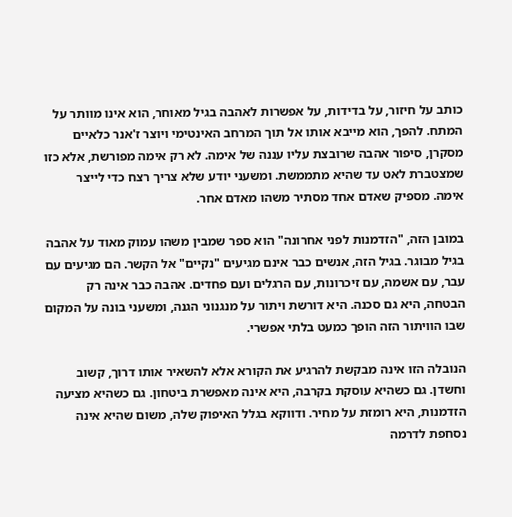כותב על חיזור, על בדידות, על אפשרות לאהבה בגיל מאוחר, הוא אינו מוותר על המתח. להפך, הוא מייבא אותו אל תוך המרחב האינטימי ויוצר ז'אנר כלאיים מסקרן, סיפור אהבה שרובצת עליו עננה של אימה. לא רק אימה מפורשת, אלא כזו שמצטברת לאט עד שהיא מתממשת. ומשעני יודע שלא צריך רצח כדי לייצר אימה. מספיק שאדם אחד מסתיר משהו מאדם אחר.

במובן הזה, "הזדמנות לפני אחרונה" הוא ספר שמבין משהו עמוק מאוד על אהבה בגיל מבוגר. בגיל הזה, אנשים כבר אינם מגיעים "נקיים" אל הקשר. הם מגיעים עם עבר, עם אשמה, עם זיכרונות, עם הרגלים ועם פחדים. אהבה כבר אינה רק הבטחה, היא גם סכנה. היא דורשת ויתור על מנגנוני הגנה, ומשעני בונה על המקום שבו הוויתור הזה הופך כמעט בלתי אפשרי.

הנובלה הזו אינה מבקשת להרגיע את הקורא אלא להשאיר אותו דרוך, קשוב וחשדן. גם כשהיא עוסקת בקרבה, היא אינה מאפשרת ביטחון. גם כשהיא מציעה הזדמנות, היא רומזת על מחיר. ודווקא בגלל האיפוק שלה, משום שהיא אינה נסחפת לדרמה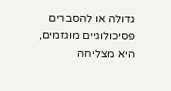גדולה או להסברים פסיכולוגיים מוגזמים, היא מצליחה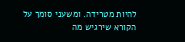להיות מטרידה. ומשעני סומך על הקורא שירגיש מה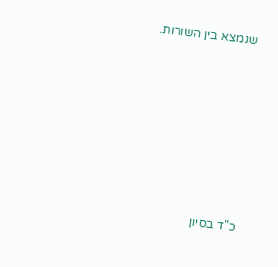שנמצא בין השורות.









כ"ד בסיון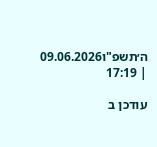ה׳תשפ"ו09.06.2026 | 17:19

עודכן ב